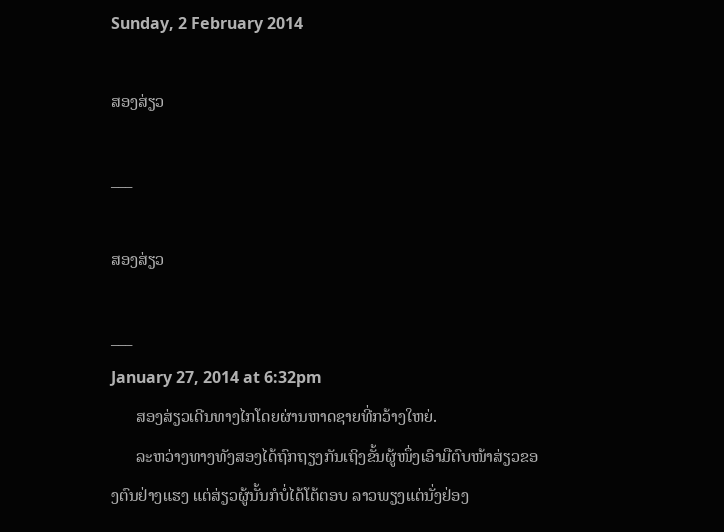Sunday, 2 February 2014

ສອງສ່ຽວ

___

ສອງສ່ຽວ

___
January 27, 2014 at 6:32pm
      ສອງສ່ຽວເດີນທາງໄກໂດຍຜ່ານຫາດຊາຍທີ່ກວ້າງໃຫຍ່.
      ລະຫວ່າງທາງທັງສອງໄດ້ຖົກຖຽງກັນເຖິງຂັ້ນຜູ້ໜຶ່ງເອົາມືຕົບໜ້າສ່ຽວຂອງຕົນຢ່າງແຮງ ແຕ່ສ່ຽວຜູ້ນັ້ນກໍບໍ່ໄດ້ໂຕ້ຕອບ ລາວພຽງແຕ່ນັ່ງຢ່ອງ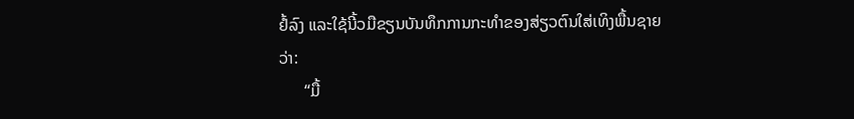ຢໍ້ລົງ ແລະໃຊ້ນີ້ວມືຂຽນບັນທຶກການກະທໍາຂອງສ່ຽວຕົນໃສ່ເທິງພື້ນຊາຍວ່າ:
      “ມື້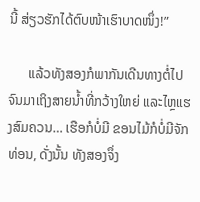ນີ້ ສ່ຽວຮັກໄດ້ຕົບໜ້າເຮົາບາດໜຶ່ງ!”

      ແລ້ວທັງສອງກໍພາກັນເດີນທາງຕໍ່ໄປ ຈົນມາເຖິງສາຍນໍ້າທີ່ກວ້າງໃຫຍ່ ແລະໄຫຼແຮງສົມຄວນ… ເຮືອກໍບໍ່ມີ ຂອນໄມ້ກໍບໍ່ມີຈັກທ່ອນ, ດັ່ງນັ້ນ ທັງສອງຈຶ່ງ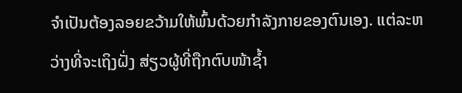ຈໍາເປັນຕ້ອງລອຍຂວ້າມໃຫ້ພົ້ນດ້ວຍກໍາລັງກາຍຂອງຕົນເອງ. ແຕ່ລະຫວ່າງທີ່ຈະເຖິງຝັ່ງ ສ່ຽວຜູ້ທີ່ຖືກຕົບໜ້າຊໍ້າ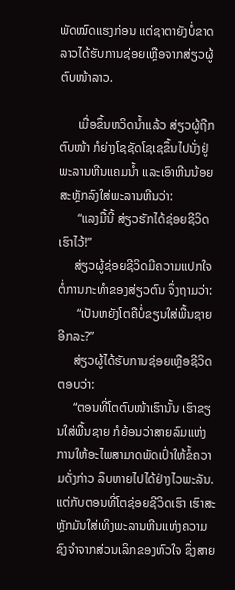ພັດໝົດແຮງກ່ອນ ແຕ່ຊາຕາຍັງບໍ່ຂາດ ລາວໄດ້ຮັບການຊ່ອຍເຫຼືອຈາກສ່ຽວຜູ້ຕົບໜ້າລາວ.

      ເມື່ອຂຶ້ນຫວິດນໍ້າແລ້ວ ສ່ຽວຜູ້ຖືກຕົບໜ້າ ກໍຍ່າງໂຊຊັດໂຊເຊຂຶ້ນໄປນັ່ງຢູ່ພະລານຫີນແຄມນໍ້າ ແລະເອົາຫີນນ້ອຍສະຫຼັກລົງໃສ່ພະລານຫີນວ່າ:
      “ແລງມື້ນີ້ ສ່ຽວຮັກໄດ້ຊ່ອຍຊີວິດເຮົາໄວ້!”
     ສ່ຽວຜູ້ຊ່ອຍຊີວິດມີຄວາມແປກໃຈຕໍ່ການກະທໍາຂອງສ່ຽວຕົນ ຈຶ່ງຖາມວ່າ:
      “ເປັນຫຍັງໂຕຄືບໍ່ຂຽນໃສ່ພື້ນຊາຍອີກລະ?”
     ສ່ຽວຜູ້ໄດ້ຮັບການຊ່ອຍເຫຼືອຊີວິດຕອບວ່າ:
     “ຕອນທີ່ໂຕຕົບໜ້າເຮົານັ້ນ ເຮົາຂຽນໃສ່ພື້ນຊາຍ ກໍຍ້ອນວ່າສາຍລົມແຫ່ງການໃຫ້ອະໄພສາມາດພັດເປົ່າໃຫ້ຂໍ້ຄວາມດັ່ງກ່າວ ລຶບຫາຍໄປໄດ້ຢ່າງໄວພະລັນ. ແຕ່ກັບຕອນທີ່ໂຕຊ່ອຍຊີວິດເຮົາ ເຮົາສະຫຼັກມັນໃສ່ເທິງພະລານຫີນແຫ່ງຄວາມຊົງຈໍາຈາກສ່ວນເລິກຂອງຫົວໃຈ ຊຶ່ງສາຍ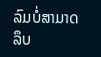ລົມບໍ່ສາມາດລຶບ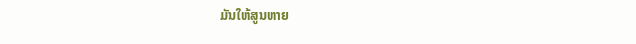ມັນໃຫ້ສູນຫາຍ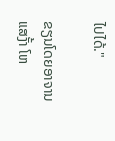ໄປໄດ້."

ຂຽນໂດຍອາຈານ ແສງັ້າ ໂຫ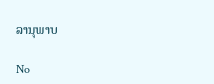ລານຸພາບ

No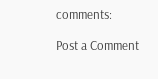comments:

Post a Comment